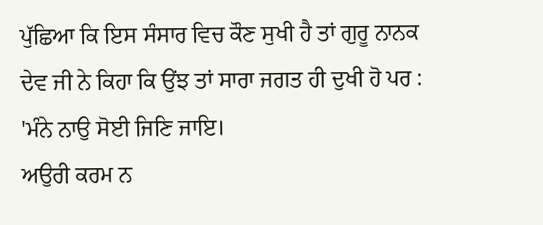ਪੁੱਛਿਆ ਕਿ ਇਸ ਸੰਸਾਰ ਵਿਚ ਕੌਣ ਸੁਖੀ ਹੈ ਤਾਂ ਗੁਰੂ ਨਾਨਕ ਦੇਵ ਜੀ ਨੇ ਕਿਹਾ ਕਿ ਉਂਝ ਤਾਂ ਸਾਰਾ ਜਗਤ ਹੀ ਦੁਖੀ ਹੋ ਪਰ :
'ਮੰਨੇ ਨਾਉ ਸੋਈ ਜਿਣਿ ਜਾਇ।
ਅਉਰੀ ਕਰਮ ਨ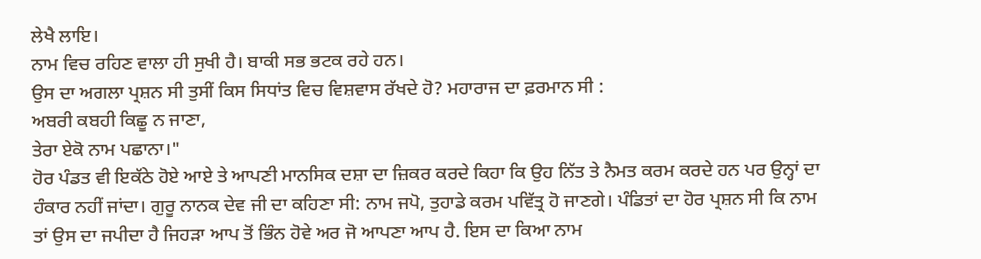ਲੇਖੈ ਲਾਇ।
ਨਾਮ ਵਿਚ ਰਹਿਣ ਵਾਲਾ ਹੀ ਸੁਖੀ ਹੈ। ਬਾਕੀ ਸਭ ਭਟਕ ਰਹੇ ਹਨ।
ਉਸ ਦਾ ਅਗਲਾ ਪ੍ਰਸ਼ਨ ਸੀ ਤੁਸੀਂ ਕਿਸ ਸਿਧਾਂਤ ਵਿਚ ਵਿਸ਼ਵਾਸ ਰੱਖਦੇ ਹੋ? ਮਹਾਰਾਜ ਦਾ ਫ਼ਰਮਾਨ ਸੀ :
ਅਬਰੀ ਕਬਹੀ ਕਿਛੂ ਨ ਜਾਣਾ,
ਤੇਰਾ ਏਕੋ ਨਾਮ ਪਛਾਨਾ।"
ਹੋਰ ਪੰਡਤ ਵੀ ਇਕੱਠੇ ਹੋਏ ਆਏ ਤੇ ਆਪਣੀ ਮਾਨਸਿਕ ਦਸ਼ਾ ਦਾ ਜ਼ਿਕਰ ਕਰਦੇ ਕਿਹਾ ਕਿ ਉਹ ਨਿੱਤ ਤੇ ਨੈਮਤ ਕਰਮ ਕਰਦੇ ਹਨ ਪਰ ਉਨ੍ਹਾਂ ਦਾ ਹੰਕਾਰ ਨਹੀਂ ਜਾਂਦਾ। ਗੁਰੂ ਨਾਨਕ ਦੇਵ ਜੀ ਦਾ ਕਹਿਣਾ ਸੀ: ਨਾਮ ਜਪੋ, ਤੁਹਾਡੇ ਕਰਮ ਪਵਿੱਤ੍ਰ ਹੋ ਜਾਣਗੇ। ਪੰਡਿਤਾਂ ਦਾ ਹੋਰ ਪ੍ਰਸ਼ਨ ਸੀ ਕਿ ਨਾਮ ਤਾਂ ਉਸ ਦਾ ਜਪੀਦਾ ਹੈ ਜਿਹੜਾ ਆਪ ਤੋਂ ਭਿੰਨ ਹੋਵੇ ਅਰ ਜੋ ਆਪਣਾ ਆਪ ਹੈ. ਇਸ ਦਾ ਕਿਆ ਨਾਮ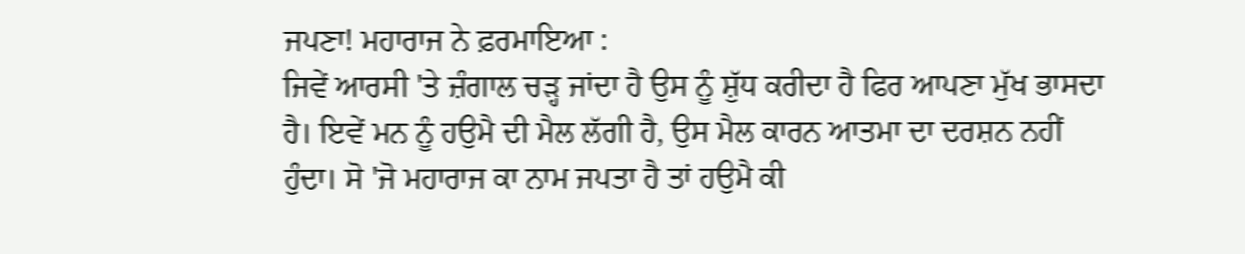ਜਪਣਾ! ਮਹਾਰਾਜ ਨੇ ਫ਼ਰਮਾਇਆ :
ਜਿਵੇਂ ਆਰਸੀ 'ਤੇ ਜ਼ੰਗਾਲ ਚੜ੍ਹ ਜਾਂਦਾ ਹੈ ਉਸ ਨੂੰ ਸ਼ੁੱਧ ਕਰੀਦਾ ਹੈ ਫਿਰ ਆਪਣਾ ਮੁੱਖ ਭਾਸਦਾ ਹੈ। ਇਵੇਂ ਮਨ ਨੂੰ ਹਉਮੈ ਦੀ ਮੈਲ ਲੱਗੀ ਹੈ, ਉਸ ਮੈਲ ਕਾਰਨ ਆਤਮਾ ਦਾ ਦਰਸ਼ਨ ਨਹੀਂ ਹੁੰਦਾ। ਸੋ 'ਜੋ ਮਹਾਰਾਜ ਕਾ ਨਾਮ ਜਪਤਾ ਹੈ ਤਾਂ ਹਉਮੈ ਕੀ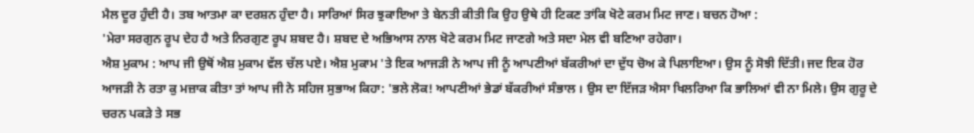ਮੈਲ ਦੂਰ ਹੁੰਦੀ ਹੈ। ਤਬ ਆਤਮਾ ਕਾ ਦਰਸ਼ਨ ਹੁੰਦਾ ਹੈ। ਸਾਰਿਆਂ ਸਿਰ ਝੁਕਾਇਆ ਤੇ ਬੇਨਤੀ ਕੀਤੀ ਕਿ ਉਹ ਉਥੇ ਹੀ ਟਿਕਣ ਤਾਂਕਿ ਖੋਟੇ ਕਰਮ ਮਿਟ ਜਾਣ। ਬਚਨ ਹੋਆ :
'ਮੇਰਾ ਸਰਗੁਨ ਰੂਪ ਦੇਹ ਹੈ ਅਤੇ ਨਿਰਗੁਣ ਰੂਪ ਸ਼ਬਦ ਹੈ। ਸ਼ਬਦ ਦੇ ਅਭਿਆਸ ਨਾਲ ਖੋਟੇ ਕਰਮ ਮਿਟ ਜਾਣਗੇ ਅਤੇ ਸਦਾ ਮੇਲ ਵੀ ਬਣਿਆ ਰਹੇਗਾ।
ਐਸ਼ ਮੁਕਾਮ : ਆਪ ਜੀ ਉਥੋਂ ਐਸ਼ ਮੁਕਾਮ ਵੱਲ ਚੱਲ ਪਏ। ਐਸ਼ ਮੁਕਾਮ 'ਤੇ ਇਕ ਆਜੜੀ ਨੇ ਆਪ ਜੀ ਨੂੰ ਆਪਣੀਆਂ ਬੱਕਰੀਆਂ ਦਾ ਦੁੱਧ ਚੋਅ ਕੇ ਪਿਲਾਇਆ। ਉਸ ਨੂੰ ਸੋਝੀ ਦਿੱਤੀ। ਜਦ ਇਕ ਹੋਰ ਆਜੜੀ ਨੇ ਰਤਾ ਕੁ ਮਜ਼ਾਕ ਕੀਤਾ ਤਾਂ ਆਪ ਜੀ ਨੇ ਸਹਿਜ ਸੁਭਾਅ ਕਿਹਾ: 'ਭਲੇ ਲੋਕ! ਆਪਣੀਆਂ ਭੇਡਾਂ ਬੱਕਰੀਆਂ ਸੰਭਾਲ । ਉਸ ਦਾ ਇੱਜੜ ਐਸਾ ਖਿਲਰਿਆ ਕਿ ਭਾਲਿਆਂ ਵੀ ਨਾ ਮਿਲੇ। ਉਸ ਗੁਰੂ ਦੇ ਚਰਨ ਪਕੜੇ ਤੇ ਸਭ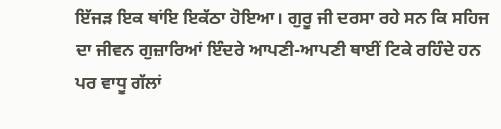ਇੱਜੜ ਇਕ ਥਾਂਇ ਇਕੱਠਾ ਹੋਇਆ। ਗੁਰੂ ਜੀ ਦਰਸਾ ਰਹੇ ਸਨ ਕਿ ਸਹਿਜ ਦਾ ਜੀਵਨ ਗੁਜ਼ਾਰਿਆਂ ਇੰਦਰੇ ਆਪਣੀ-ਆਪਣੀ ਥਾਈਂ ਟਿਕੇ ਰਹਿੰਦੇ ਹਨ ਪਰ ਵਾਧੂ ਗੱਲਾਂ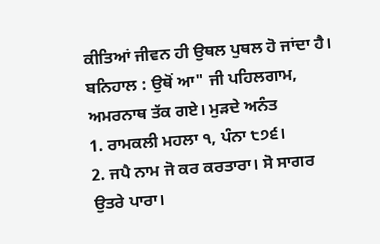ਕੀਤਿਆਂ ਜੀਵਨ ਹੀ ਉਥਲ ਪੁਥਲ ਹੋ ਜਾਂਦਾ ਹੈ।
ਬਨਿਹਾਲ : ਉਥੋਂ ਆ" ਜੀ ਪਹਿਲਗਾਮ, ਅਮਰਨਾਥ ਤੱਕ ਗਏ। ਮੁੜਦੇ ਅਨੰਤ
1. ਰਾਮਕਲੀ ਮਹਲਾ ੧, ਪੰਨਾ ੮੭੬।
2. ਜਪੈ ਨਾਮ ਜੋ ਕਰ ਕਰਤਾਰਾ। ਸੋ ਸਾਗਰ ਉਤਰੇ ਪਾਰਾ।